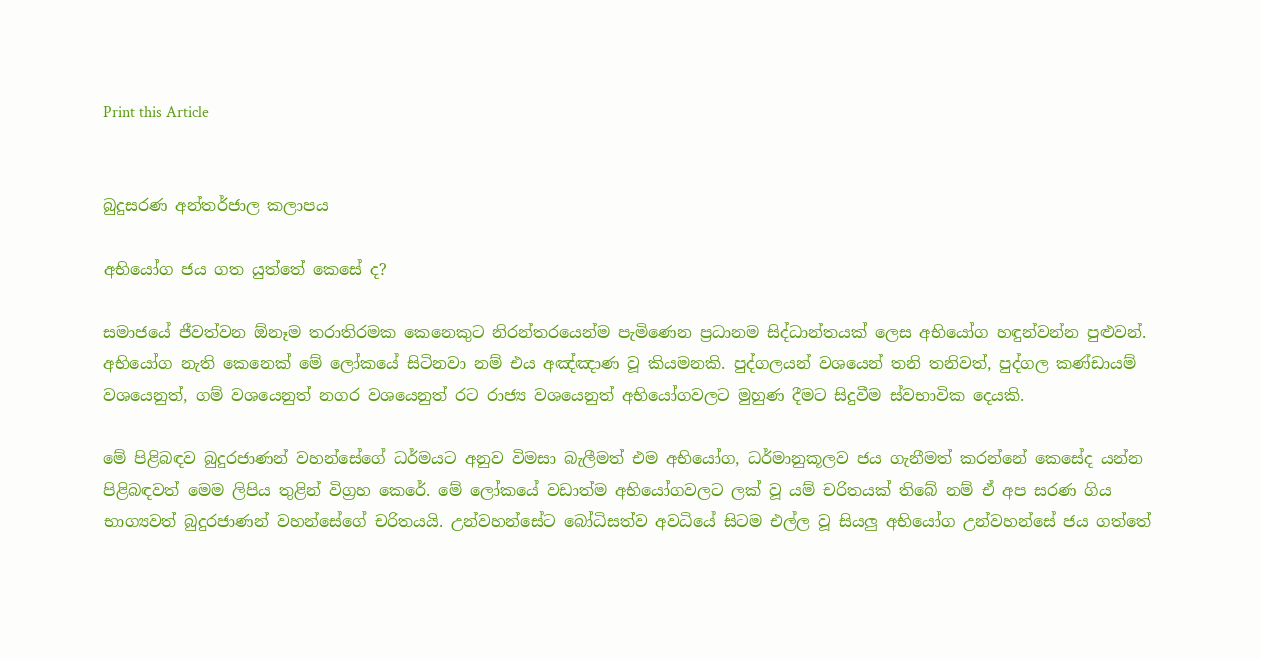Print this Article


බුදුසරණ අන්තර්ජාල කලාපය

අභියෝග ජය ගත යුත්තේ කෙසේ ද?

සමාජයේ ජීවත්වන ඕනෑම තරාතිරමක කෙනෙකුට නිරන්තරයෙන්ම පැමිණෙන ප්‍රධානම සිද්ධාන්තයක් ලෙස අභියෝග හඳුන්වන්න පුළුවන්. අභියෝග නැති කෙනෙක් මේ ලෝකයේ සිටිනවා නම් එය අඤ්ඤාණ වූ කියමනකි. පුද්ගලයන් වශයෙන් තනි තනිවත්, පුද්ගල කණ්ඩායම් වශයෙනුත්, ගම් වශයෙනුත් නගර වශයෙනුත් රට රාජ්‍ය වශයෙනුත් අභියෝගවලට මුහුණ දීමට සිදුවීම ස්වභාවික දෙයකි.

මේ පිළිබඳව බුදුරජාණන් වහන්සේගේ ධර්මයට අනුව විමසා බැලීමත් එම අභියෝග, ධර්මානුකූලව ජය ගැනීමත් කරන්නේ කෙසේද යන්න පිළිබඳවත් මෙම ලිපිය තුළින් විග්‍රහ කෙරේ. මේ ලෝකයේ වඩාත්ම අභියෝගවලට ලක් වූ යම් චරිතයක් තිබේ නම් ඒ අප සරණ ගිය භාග්‍යවත් බුදුරජාණන් වහන්සේගේ චරිතයයි. උන්වහන්සේට බෝධිසත්ව අවධියේ සිටම එල්ල වූ සියලු අභියෝග උන්වහන්සේ ජය ගත්තේ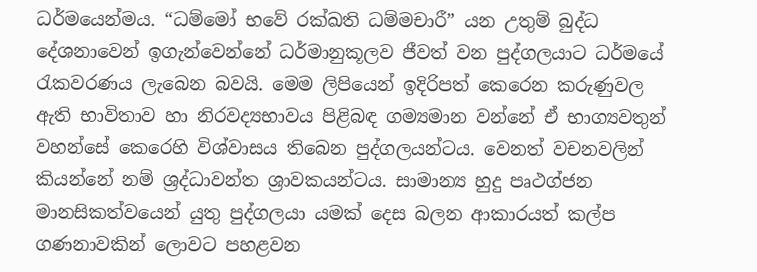ධර්මයෙන්මය. “ධම්මෝ භවේ රක්ඛති ධම්මචාරී” යන උතුම් බුද්ධ දේශනාවෙන් ඉගැන්වෙන්නේ ධර්මානුකූලව ජීවත් වන පුද්ගලයාට ධර්මයේ රැකවරණය ලැබෙන බවයි. මෙම ලිපියෙන් ඉදිරිපත් කෙරෙන කරුණුවල ඇති භාවිතාව හා නිරවද්‍යභාවය පිළිබඳ ගම්‍යමාන වන්නේ ඒ භාග්‍යවතුන් වහන්සේ කෙරෙහි විශ්වාසය තිබෙන පුද්ගලයන්ටය. වෙනත් වචනවලින් කියන්නේ නම් ශ්‍රද්ධාවන්ත ශ්‍රාවකයන්ටය. සාමාන්‍ය හුදු පෘථග්ජන මානසිකත්වයෙන් යුතු පුද්ගලයා යමක් දෙස බලන ආකාරයත් කල්ප ගණනාවකින් ලොවට පහළවන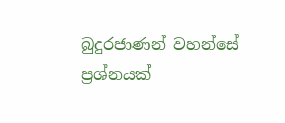බුදුරජාණන් වහන්සේ ප්‍රශ්නයක්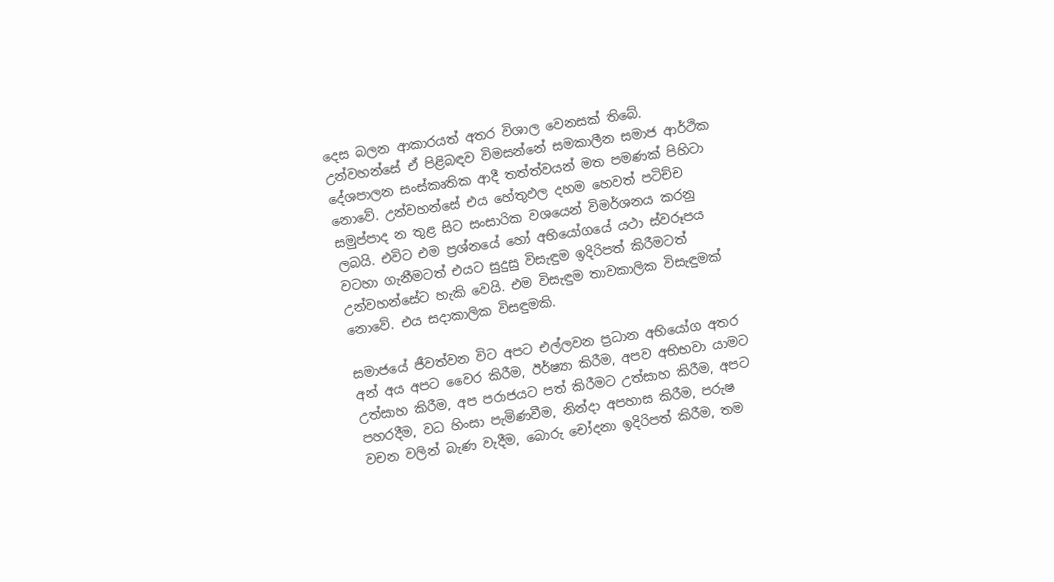දෙස බලන ආකාරයත් අතර විශාල වෙනසක් තිබේ. උන්වහන්සේ ඒ පිළිබඳව විමසන්නේ සමකාලීන සමාජ ආර්ථික දේශපාලන සංස්කෘතික ආදී තත්ත්වයන් මත පමණක් පිහිටා නොවේ. උන්වහන්සේ එය හේතුඵල දහම හෙවත් පටිච්ච සමුප්පාද න තුළ සිට සංසාරික වශයෙන් විමර්ශනය කරනු ලබයි. එවිට එම ප්‍රශ්නයේ හෝ අභියෝගයේ යථා ස්වරූපය වටහා ගැනීමටත් එයට සුදුසු විසැඳුම ඉදිරිපත් කිරීමටත් උන්වහන්සේට හැකි වෙයි. එම විසැඳුම තාවකාලික විසැඳුමක් නොවේ. එය සදාකාලික විසඳුමකි.

සමාජයේ ජීවත්වන විට අපට එල්ලවන ප්‍රධාන අභියෝග අතර අන් අය අපට වෛර කිරීම, ඊර්ෂ්‍යා කිරීම, අපව අභිභවා යාමට උත්සාහ කිරීම, අප පරාජයට පත් කිරීමට උත්සාහ කිරීම, අපට පහරදීම, වධ හිංසා පැමිණවීම, නින්දා අපහාස කිරීම, පරුෂ වචන වලින් බැණ වැදීම, බොරු චෝදනා ඉදිරිපත් කිරීම, තම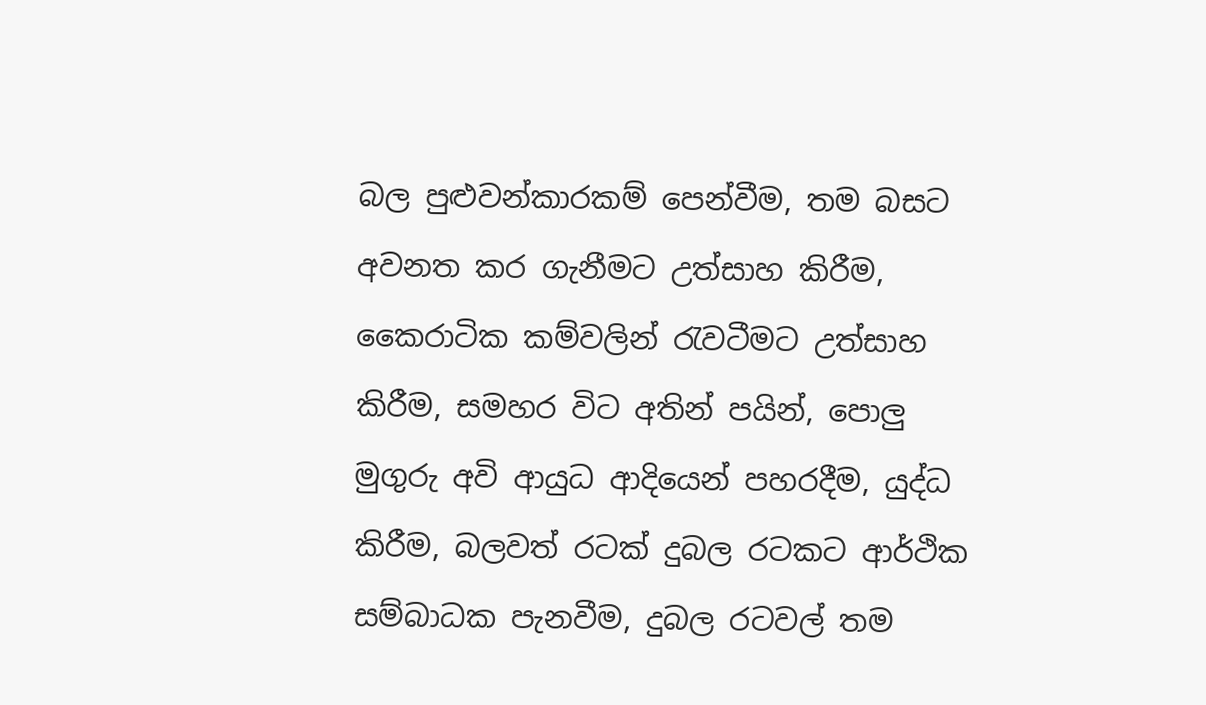බල පුළුවන්කාරකම් පෙන්වීම, තම බසට අවනත කර ගැනීමට උත්සාහ කිරීම, කෛරාටික කම්වලින් රැවටීමට උත්සාහ කිරීම, සමහර විට අතින් පයින්, පොලු මුගුරු අවි ආයුධ ආදියෙන් පහරදීම, යුද්ධ කිරීම, බලවත් රටක් දුබල රටකට ආර්ථික සම්බාධක පැනවීම, දුබල රටවල් තම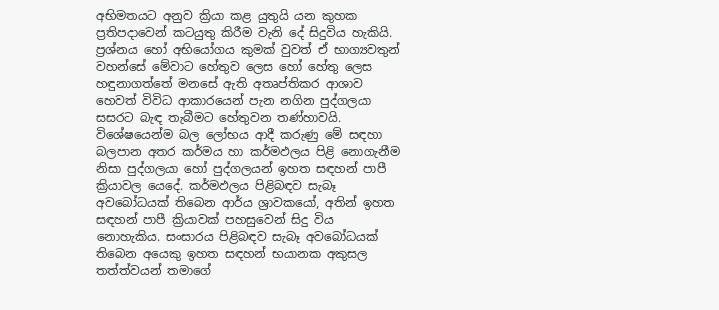අභිමතයට අනුව ක්‍රියා කළ යුතුයි යන කුහක ප්‍රතිපදාවෙන් කටයුතු කිරීම වැනි දේ සිදුවිය හැකියි. ප්‍රශ්නය හෝ අභියෝගය කුමක් වුවත් ඒ භාග්‍යවතුන් වහන්සේ මේවාට හේතුව ලෙස හෝ හේතු ලෙස හඳුනාගත්තේ මනසේ ඇති අතෘප්තිකර ආශාව හෙවත් විවිධ ආකාරයෙන් පැන නගින පුද්ගලයා සසරට බැඳ තැබීමට හේතුවන තණ්හාවයි. විශේෂයෙන්ම බල ලෝභය ආදී කරුණු මේ සඳහා බලපාන අතර කර්මය හා කර්මඵලය පිළි නොගැනීම නිසා පුද්ගලයා හෝ පුද්ගලයන් ඉහත සඳහන් පාපී ක්‍රියාවල යෙදේ. කර්මඵලය පිළිබඳව සැබෑ අවබෝධයක් තිබෙන ආර්ය ශ්‍රාවකයෝ, අතින් ඉහත සඳහන් පාපී ක්‍රියාවක් පහසුවෙන් සිදු විය නොහැකිය. සංසාරය පිළිබඳව සැබෑ අවබෝධයක් තිබෙන අයෙකු ඉහත සඳහන් භයානක අකුසල තත්ත්වයන් තමාගේ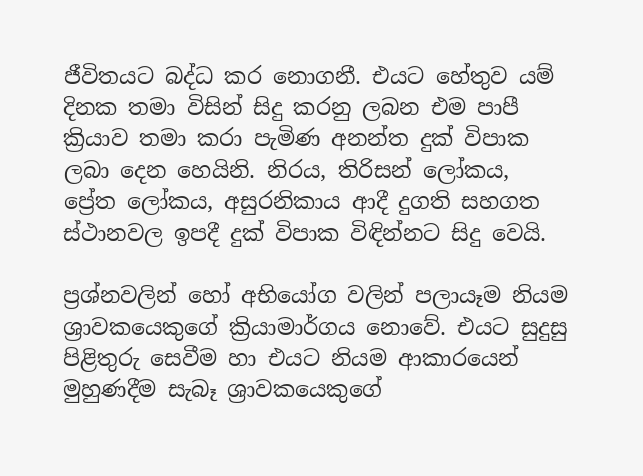ජීවිතයට බද්ධ කර නොගනී. එයට හේතුව යම් දිනක තමා විසින් සිදු කරනු ලබන එම පාපී ක්‍රියාව තමා කරා පැමිණ අනන්ත දුක් විපාක ලබා දෙන හෙයිනි. නිරය, තිරිසන් ලෝකය, ප්‍රේත ලෝකය, අසුරනිකාය ආදී දුගති සහගත ස්ථානවල ඉපදී දුක් විපාක විඳින්නට සිදු වෙයි.

ප්‍රශ්නවලින් හෝ අභියෝග වලින් පලායෑම නියම ශ්‍රාවකයෙකුගේ ක්‍රියාමාර්ගය නොවේ. එයට සුදුසු පිළිතුරු සෙවීම හා එයට නියම ආකාරයෙන් මුහුණදීම සැබෑ ශ්‍රාවකයෙකුගේ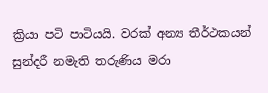ක්‍රියා පටි පාටියයි. වරක් අන්‍ය තීර්ථකයන් සුන්දරී නමැති තරුණිය මරා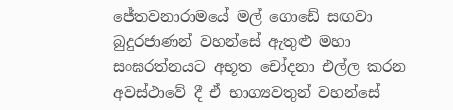ජේතවනාරාමයේ මල් ගොඩේ සඟවා බුදුරජාණන් වහන්සේ ඇතුළු මහා සංඝරත්නයට අභූත චෝදනා එල්ල කරන අවස්ථාවේ දී ඒ භාග්‍යවතුන් වහන්සේ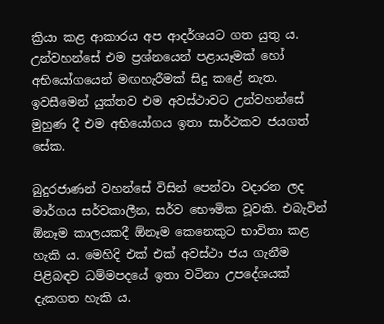ක්‍රියා කළ ආකාරය අප ආදර්ශයට ගත යුතු ය. උන්වහන්සේ එම ප්‍රශ්නයෙන් පළායෑමක් හෝ අභියෝගයෙන් මඟහැරීමක් සිදු කළේ නැත. ඉවසීමෙන් යුක්තව එම අවස්ථාවට උන්වහන්සේ මුහුණ දී එම අභියෝගය ඉතා සාර්ථකව ජයගත් සේක.

බුදුරජාණන් වහන්සේ විසින් පෙන්වා වදාරන ලද මාර්ගය සර්වකාලීන, සර්ව භෞමික වූවකි. එබැවින් ඕනෑම කාලයකදී ඕනෑම කෙනෙකුට භාවිතා කළ හැකි ය. මෙහිදි එක් එක් අවස්ථා ජය ගැනීම පිළිබඳව ධම්මපදයේ ඉතා වටිනා උපදේශයක් දැකගත හැකි ය.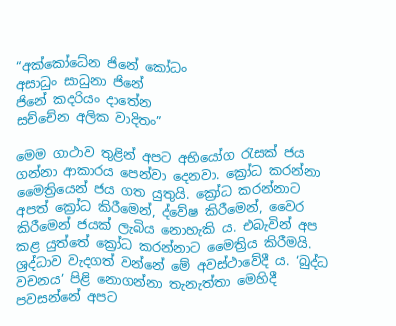“අක්කෝධේන ජිනේ කෝධං
අසාධුං සාධුනා ජිනේ
ජිනේ කදරියං දාතේන
සච්චේන අලික වාදිතං”

මෙම ගාථාව තුළින් අපට අභියෝග රැසක් ජය ගන්නා ආකාරය පෙන්වා දෙනවා. ක්‍රෝධ කරන්නා මෛත්‍රියෙන් ජය ගත යුතුයි. ක්‍රෝධ කරන්නාට අපත් ක්‍රෝධ කිරීමෙන්, ද්වේෂ කිරීමෙන්, වෛර කිරීමෙන් ජයක් ලැබිය නොහැකි ය. එබැවින් අප කළ යුත්තේ ක්‍රෝධ කරන්නාට මෛත්‍රිය කිරීමයි. ශ්‍රද්ධාව වැදගත් වන්නේ මේ අවස්ථාවේදී ය. ‘බුද්ධ වචනය’ පිළි නොගන්නා තැනැත්තා මෙහිදී පවසන්නේ අපට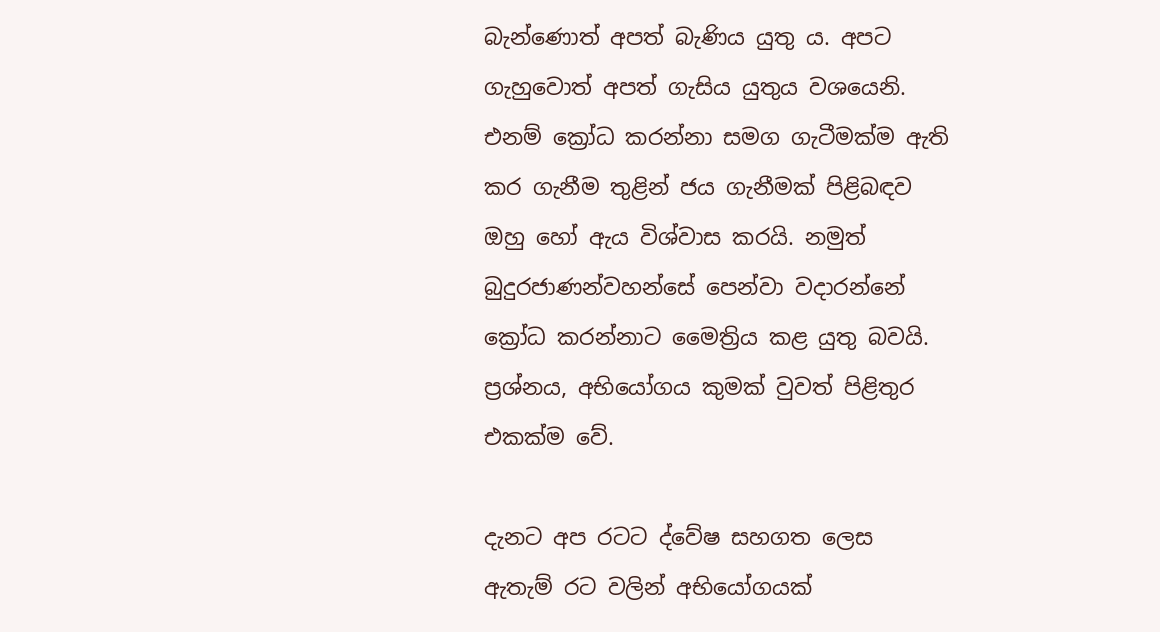බැන්ණොත් අපත් බැණිය යුතු ය. අපට ගැහුවොත් අපත් ගැසිය යුතුය වශයෙනි. එනම් ක්‍රෝධ කරන්නා සමග ගැටීමක්ම ඇති කර ගැනීම තුළින් ජය ගැනීමක් පිළිබඳව ඔහු හෝ ඇය විශ්වාස කරයි. නමුත් බුදුරජාණන්වහන්සේ පෙන්වා වදාරන්නේ ක්‍රෝධ කරන්නාට මෛත්‍රිය කළ යුතු බවයි. ප්‍රශ්නය, අභියෝගය කුමක් වුවත් පිළිතුර එකක්ම වේ.

දැනට අප රටට ද්වේෂ සහගත ලෙස ඇතැම් රට වලින් අභියෝගයක්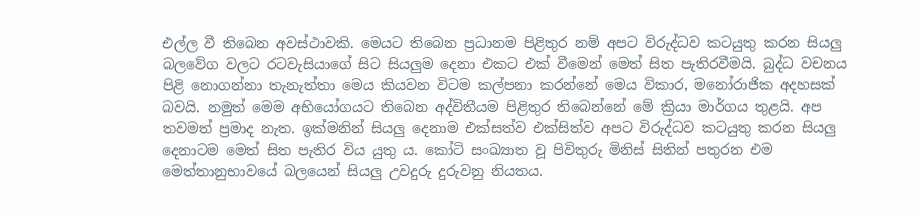එල්ල වී තිබෙන අවස්ථාවකි. මෙයට තිබෙන ප්‍රධානම පිළිතුර නම් අපට විරුද්ධව කටයුතු කරන සියලු බලවේග වලට රටවැසියාගේ සිට සියලුම දෙනා එකට එක් වීමෙන් මෙත් සිත පැතිරවීමයි. බුද්ධ වචනය පිළි නොගන්නා තැනැත්තා මෙය කියවන විටම කල්පනා කරන්නේ මෙය විකාර, මනෝරාජික අදහසක් බවයි. නමුත් මෙම අභියෝගයට තිබෙන අද්විතීයම පිළිතුර තිබෙන්නේ මේ ක්‍රියා මාර්ගය තුළයි. අප තවමත් ප්‍රමාද නැත. ඉක්මනින් සියලු දෙනාම එක්සත්ව එක්සිත්ව අපට විරුද්ධව කටයුතු කරන සියලු දෙනාටම මෙත් සිත පැතිර විය යුතු ය. කෝටි සංඛ්‍යාත වූ පිවිතුරු මිනිස් සිතින් පතුරන එම මෙත්තානුභාවයේ බලයෙන් සියලු උවදුරු දුරුවනු නියතය.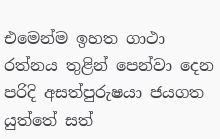එමෙන්ම ඉහත ගාථා රත්නය තුළින් පෙන්වා දෙන පරිදි අසත්පුරුෂයා ජයගත යුත්තේ සත්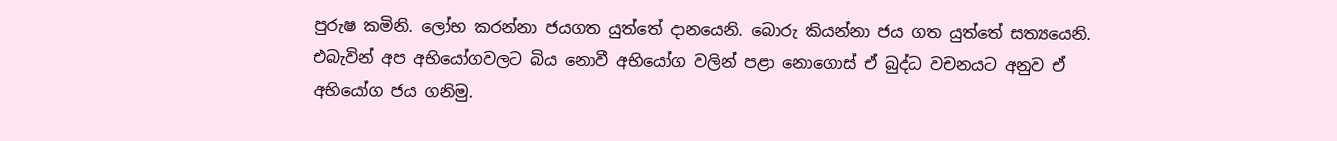පුරුෂ කමිනි. ලෝභ කරන්නා ජයගත යුත්තේ දානයෙනි. බොරු කියන්නා ජය ගත යුත්තේ සත්‍යයෙනි. එබැවින් අප අභියෝගවලට බිය නොවී අභියෝග වලින් පළා නොගොස් ඒ බුද්ධ වචනයට අනුව ඒ අභියෝග ජය ගනිමු.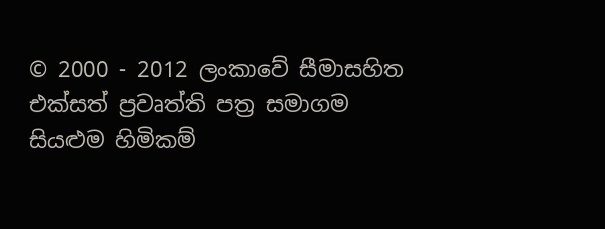© 2000 - 2012 ලංකාවේ සීමාසහිත එක්සත් ප්‍රවෘත්ති පත්‍ර සමාගම
සියළුම හිමිකම්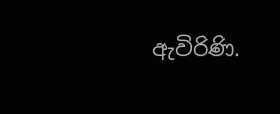ඇවිරිණි.